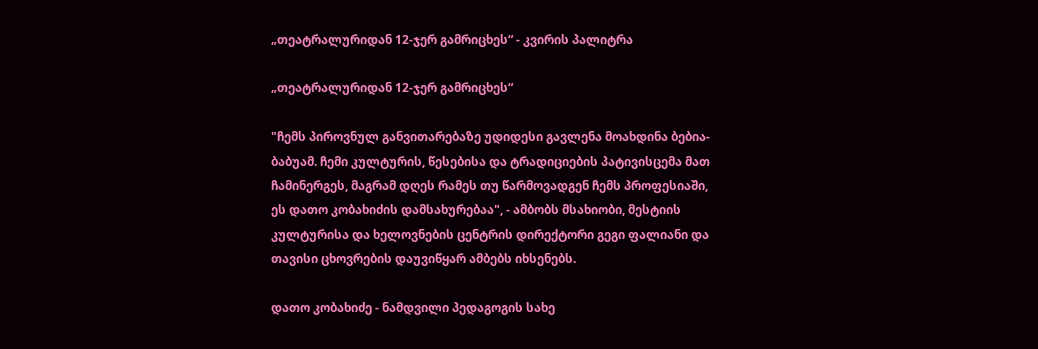„თეატრალურიდან 12-ჯერ გამრიცხეს“ - კვირის პალიტრა

„თეატრალურიდან 12-ჯერ გამრიცხეს“

"ჩემს პიროვნულ განვითარებაზე უდიდესი გავლენა მოახდინა ბებია-ბაბუამ. ჩემი კულტურის, წესებისა და ტრადიციების პატივისცემა მათ ჩამინერგეს, მაგრამ დღეს რამეს თუ წარმოვადგენ ჩემს პროფესიაში, ეს დათო კობახიძის დამსახურებაა", - ამბობს მსახიობი, მესტიის კულტურისა და ხელოვნების ცენტრის დირექტორი გეგი ფალიანი და თავისი ცხოვრების დაუვიწყარ ამბებს იხსენებს.

დათო კობახიძე - ნამდვილი პედაგოგის სახე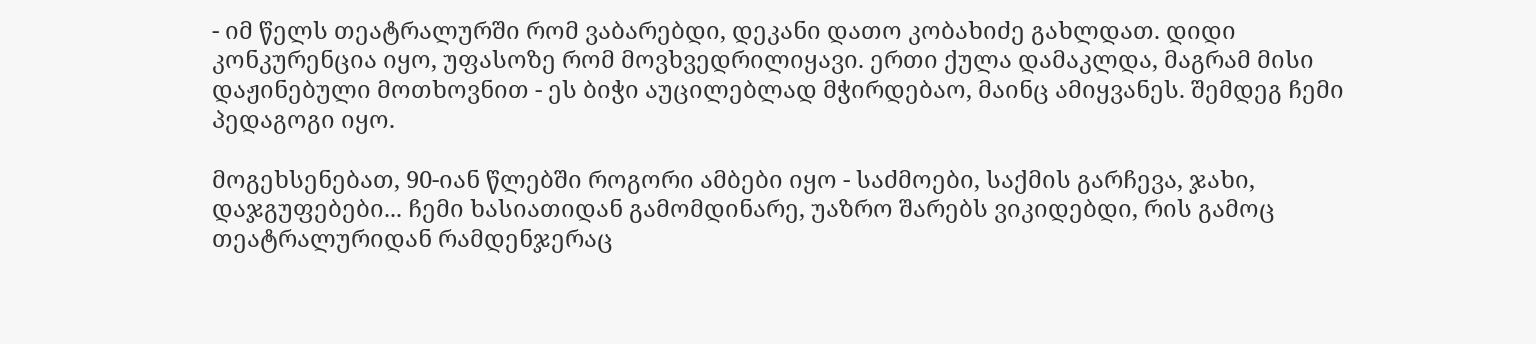- იმ წელს თეატრალურში რომ ვაბარებდი, დეკანი დათო კობახიძე გახლდათ. დიდი კონკურენცია იყო, უფასოზე რომ მოვხვედრილიყავი. ერთი ქულა დამაკლდა, მაგრამ მისი დაჟინებული მოთხოვნით - ეს ბიჭი აუცილებლად მჭირდებაო, მაინც ამიყვანეს. შემდეგ ჩემი პედაგოგი იყო.

მოგეხსენებათ, 90-იან წლებში როგორი ამბები იყო - საძმოები, საქმის გარჩევა, ჯახი, დაჯგუფებები... ჩემი ხასიათიდან გამომდინარე, უაზრო შარებს ვიკიდებდი, რის გამოც თეატრალურიდან რამდენჯერაც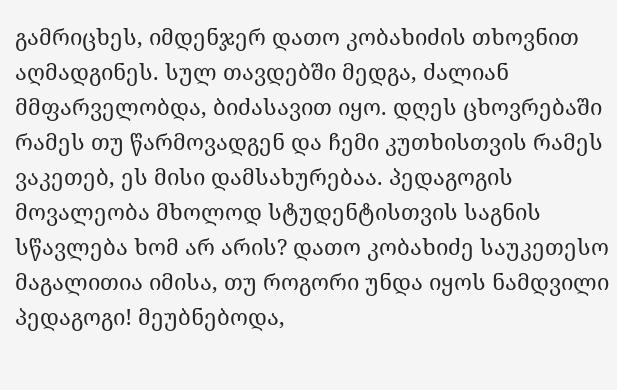გამრიცხეს, იმდენჯერ დათო კობახიძის თხოვნით აღმადგინეს. სულ თავდებში მედგა, ძალიან მმფარველობდა, ბიძასავით იყო. დღეს ცხოვრებაში რამეს თუ წარმოვადგენ და ჩემი კუთხისთვის რამეს ვაკეთებ, ეს მისი დამსახურებაა. პედაგოგის მოვალეობა მხოლოდ სტუდენტისთვის საგნის სწავლება ხომ არ არის? დათო კობახიძე საუკეთესო მაგალითია იმისა, თუ როგორი უნდა იყოს ნამდვილი პედაგოგი! მეუბნებოდა,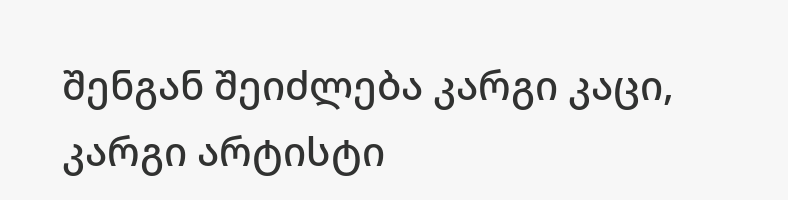შენგან შეიძლება კარგი კაცი, კარგი არტისტი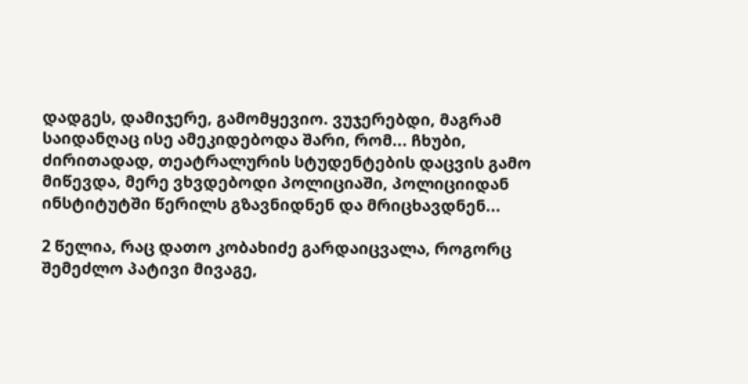დადგეს, დამიჯერე, გამომყევიო. ვუჯერებდი, მაგრამ საიდანღაც ისე ამეკიდებოდა შარი, რომ... ჩხუბი, ძირითადად, თეატრალურის სტუდენტების დაცვის გამო მიწევდა, მერე ვხვდებოდი პოლიციაში, პოლიციიდან ინსტიტუტში წერილს გზავნიდნენ და მრიცხავდნენ...

2 წელია, რაც დათო კობახიძე გარდაიცვალა, როგორც შემეძლო პატივი მივაგე,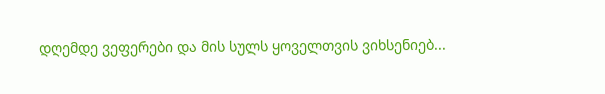დღემდე ვეფერები და მის სულს ყოველთვის ვიხსენიებ...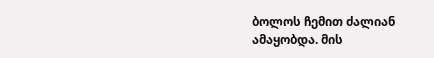ბოლოს ჩემით ძალიან ამაყობდა. მის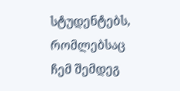სტუდენტებს, რომლებსაც ჩემ შემდეგ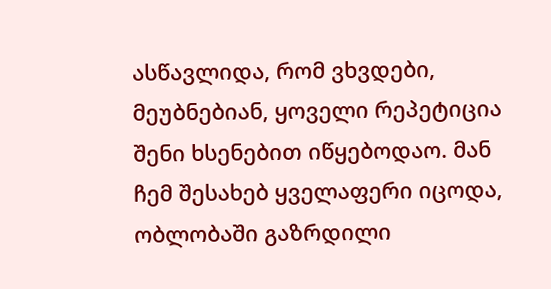ასწავლიდა, რომ ვხვდები, მეუბნებიან, ყოველი რეპეტიცია შენი ხსენებით იწყებოდაო. მან ჩემ შესახებ ყველაფერი იცოდა, ობლობაში გაზრდილი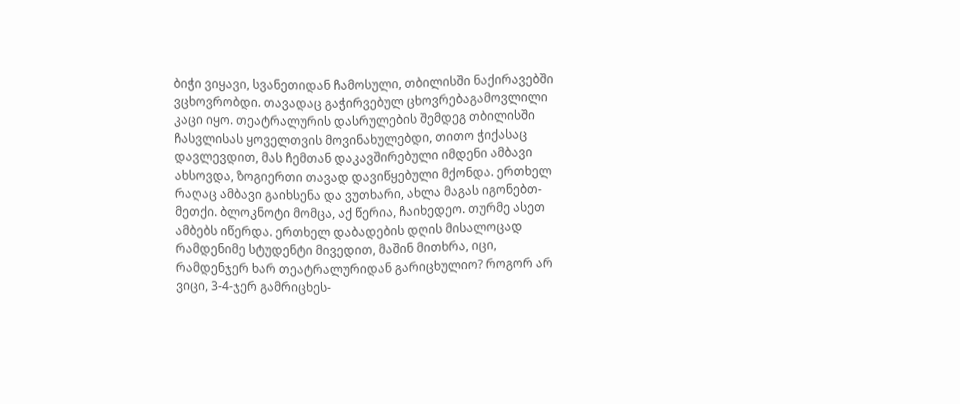ბიჭი ვიყავი, სვანეთიდან ჩამოსული, თბილისში ნაქირავებში ვცხოვრობდი. თავადაც გაჭირვებულ ცხოვრებაგამოვლილი კაცი იყო. თეატრალურის დასრულების შემდეგ თბილისში ჩასვლისას ყოველთვის მოვინახულებდი, თითო ჭიქასაც დავლევდით, მას ჩემთან დაკავშირებული იმდენი ამბავი ახსოვდა, ზოგიერთი თავად დავიწყებული მქონდა. ერთხელ რაღაც ამბავი გაიხსენა და ვუთხარი, ახლა მაგას იგონებთ-მეთქი. ბლოკნოტი მომცა, აქ წერია, ჩაიხედეო. თურმე ასეთ ამბებს იწერდა. ერთხელ დაბადების დღის მისალოცად რამდენიმე სტუდენტი მივედით, მაშინ მითხრა, იცი, რამდენჯერ ხარ თეატრალურიდან გარიცხულიო? როგორ არ ვიცი, 3-4-ჯერ გამრიცხეს-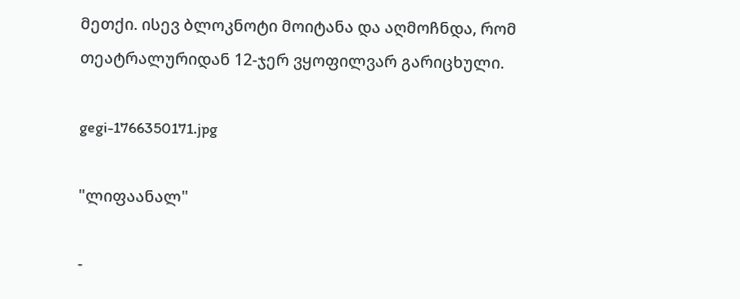მეთქი. ისევ ბლოკნოტი მოიტანა და აღმოჩნდა, რომ თეატრალურიდან 12-ჯერ ვყოფილვარ გარიცხული.

gegi-1766350171.jpg

"ლიფაანალ"

-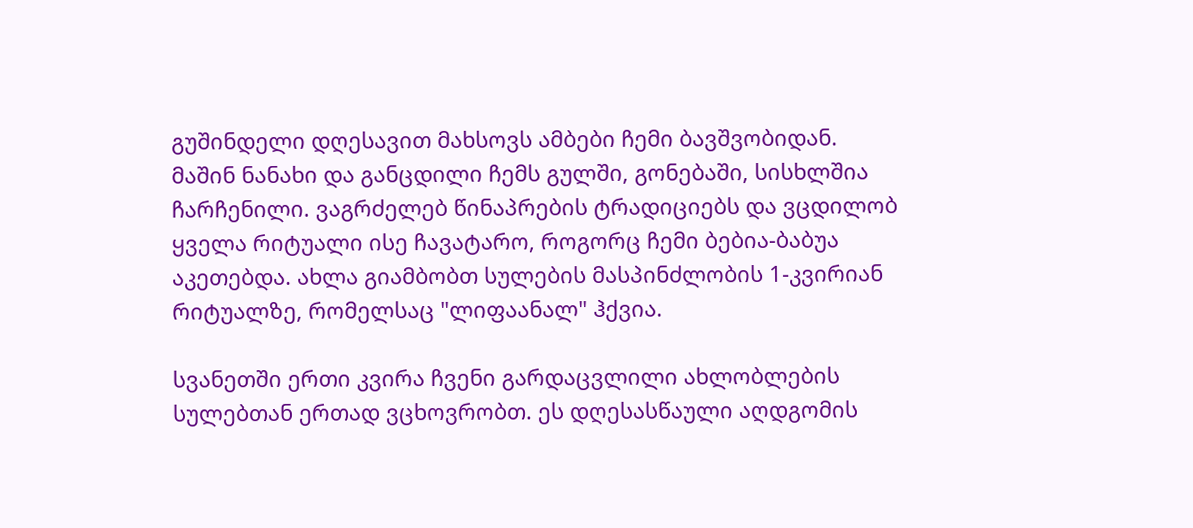გუშინდელი დღესავით მახსოვს ამბები ჩემი ბავშვობიდან. მაშინ ნანახი და განცდილი ჩემს გულში, გონებაში, სისხლშია ჩარჩენილი. ვაგრძელებ წინაპრების ტრადიციებს და ვცდილობ ყველა რიტუალი ისე ჩავატარო, როგორც ჩემი ბებია-ბაბუა აკეთებდა. ახლა გიამბობთ სულების მასპინძლობის 1-კვირიან რიტუალზე, რომელსაც "ლიფაანალ" ჰქვია.

სვანეთში ერთი კვირა ჩვენი გარდაცვლილი ახლობლების სულებთან ერთად ვცხოვრობთ. ეს დღესასწაული აღდგომის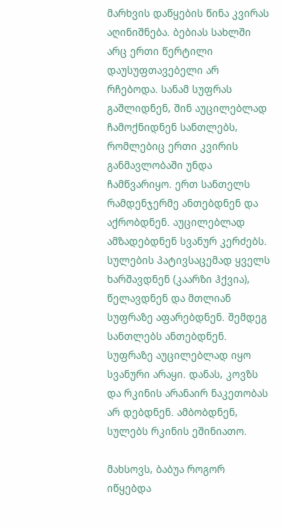მარხვის დაწყების წინა კვირას აღინიშნება. ბებიას სახლში არც ერთი წერტილი დაუსუფთავებელი არ რჩებოდა. სანამ სუფრას გაშლიდნენ, შინ აუცილებლად ჩამოქნიდნენ სანთლებს, რომლებიც ერთი კვირის განმავლობაში უნდა ჩამწვარიყო. ერთ სანთელს რამდენჯერმე ანთებდნენ და აქრობდნენ. აუცილებლად ამზადებდნენ სვანურ კერძებს. სულების პატივსაცემად ყველს ხარშავდნენ (კაარზი ჰქვია), წელავდნენ და მთლიან სუფრაზე აფარებდნენ. შემდეგ სანთლებს ანთებდნენ. სუფრაზე აუცილებლად იყო სვანური არაყი. დანას, კოვზს და რკინის არანაირ ნაკეთობას არ დებდნენ. ამბობდნენ, სულებს რკინის ეშინიათო.

მახსოვს, ბაბუა როგორ იწყებდა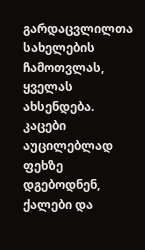გარდაცვლილთა სახელების ჩამოთვლას, ყველას ახსენდება. კაცები აუცილებლად ფეხზე დგებოდნენ, ქალები და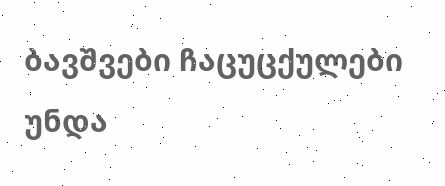ბავშვები ჩაცუცქულები უნდა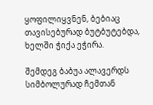ყოფილიყვნენ, ბებიაც თავისებურად ბუტბუტებდა, ხელში ჭიქა ეჭირა.

შემდეგ ბაბუა ალავერდს სიმბოლურად ჩემთან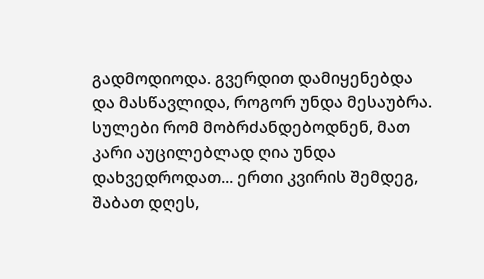გადმოდიოდა. გვერდით დამიყენებდა და მასწავლიდა, როგორ უნდა მესაუბრა. სულები რომ მობრძანდებოდნენ, მათ კარი აუცილებლად ღია უნდა დახვედროდათ... ერთი კვირის შემდეგ, შაბათ დღეს,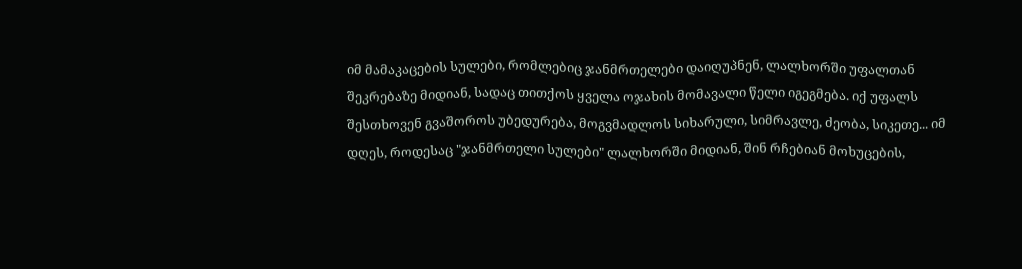იმ მამაკაცების სულები, რომლებიც ჯანმრთელები დაიღუპნენ, ლალხორში უფალთან შეკრებაზე მიდიან, სადაც თითქოს ყველა ოჯახის მომავალი წელი იგეგმება. იქ უფალს შესთხოვენ გვაშოროს უბედურება, მოგვმადლოს სიხარული, სიმრავლე, ძეობა, სიკეთე... იმ დღეს, როდესაც "ჯანმრთელი სულები" ლალხორში მიდიან, შინ რჩებიან მოხუცების,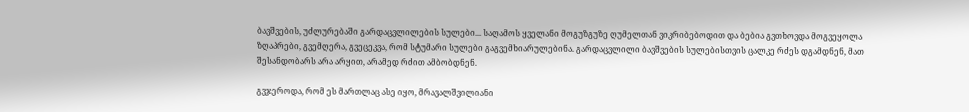ბავშვების, უძლურებაში გარდაცვლილების სულები... საღამოს ყველანი მოგუზგუზე ღუმელთან ვიკრიბებოდით და ბებია გვთხოვდა მოგვეყოლა ზღაპრები, გვემღერა, გვეცეკვა, რომ სტუმარი სულები გაგვემხიარულებინა. გარდაცვლილი ბავშვების სულებისთვის ცალკე რძეს დგამდნენ, მათ შესანდობარს არა არყით, არამედ რძით ამბობდნენ.

გვჯეროდა, რომ ეს მართლაც ასე იყო, მრავალშვილიანი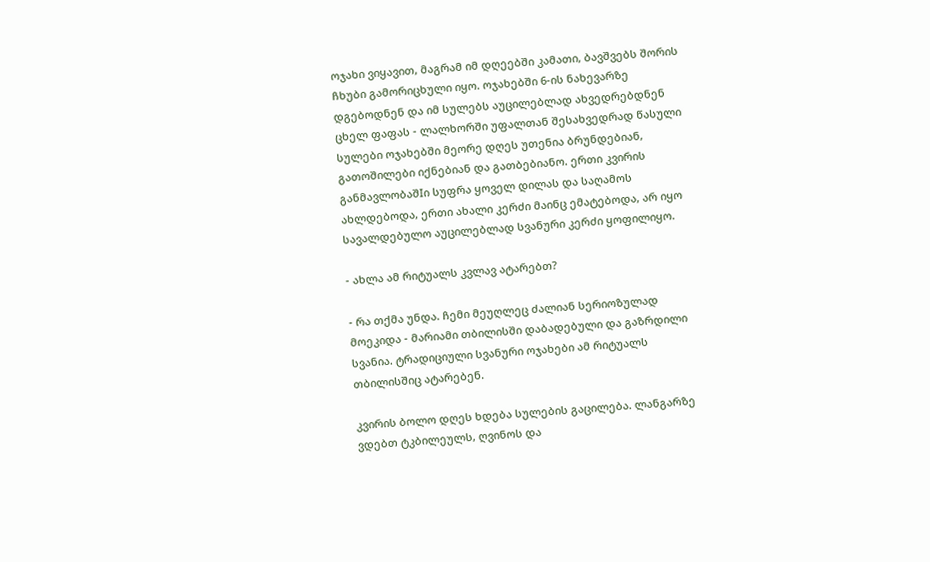ოჯახი ვიყავით, მაგრამ იმ დღეებში კამათი, ბავშვებს შორის ჩხუბი გამორიცხული იყო. ოჯახებში 6-ის ნახევარზე დგებოდნენ და იმ სულებს აუცილებლად ახვედრებდნენ ცხელ ფაფას - ლალხორში უფალთან შესახვედრად წასული სულები ოჯახებში მეორე დღეს უთენია ბრუნდებიან, გათოშილები იქნებიან და გათბებიანო. ერთი კვირის განმავლობაშIი სუფრა ყოველ დილას და საღამოს ახლდებოდა, ერთი ახალი კერძი მაინც ემატებოდა, არ იყო სავალდებულო აუცილებლად სვანური კერძი ყოფილიყო.

- ახლა ამ რიტუალს კვლავ ატარებთ?

- რა თქმა უნდა. ჩემი მეუღლეც ძალიან სერიოზულად მოეკიდა - მარიამი თბილისში დაბადებული და გაზრდილი სვანია. ტრადიციული სვანური ოჯახები ამ რიტუალს თბილისშიც ატარებენ.

კვირის ბოლო დღეს ხდება სულების გაცილება. ლანგარზე ვდებთ ტკბილეულს, ღვინოს და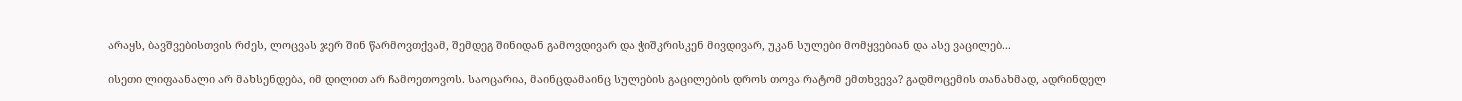არაყს, ბავშვებისთვის რძეს, ლოცვას ჯერ შინ წარმოვთქვამ, შემდეგ შინიდან გამოვდივარ და ჭიშკრისკენ მივდივარ, უკან სულები მომყვებიან და ასე ვაცილებ...

ისეთი ლიფაანალი არ მახსენდება, იმ დილით არ ჩამოეთოვოს. საოცარია, მაინცდამაინც სულების გაცილების დროს თოვა რატომ ემთხვევა? გადმოცემის თანახმად, ადრინდელ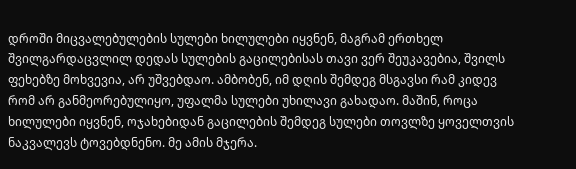დროში მიცვალებულების სულები ხილულები იყვნენ, მაგრამ ერთხელ შვილგარდაცვლილ დედას სულების გაცილებისას თავი ვერ შეუკავებია, შვილს ფეხებზე მოხვევია, არ უშვებდაო. ამბობენ, იმ დღის შემდეგ მსგავსი რამ კიდევ რომ არ განმეორებულიყო, უფალმა სულები უხილავი გახადაო. მაშინ, როცა ხილულები იყვნენ, ოჯახებიდან გაცილების შემდეგ სულები თოვლზე ყოველთვის ნაკვალევს ტოვებდნენო. მე ამის მჯერა.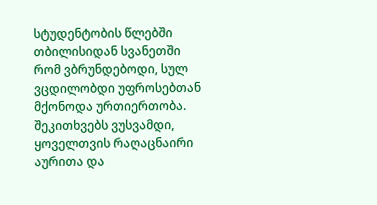სტუდენტობის წლებში თბილისიდან სვანეთში რომ ვბრუნდებოდი, სულ ვცდილობდი უფროსებთან მქონოდა ურთიერთობა. შეკითხვებს ვუსვამდი, ყოველთვის რაღაცნაირი აურითა და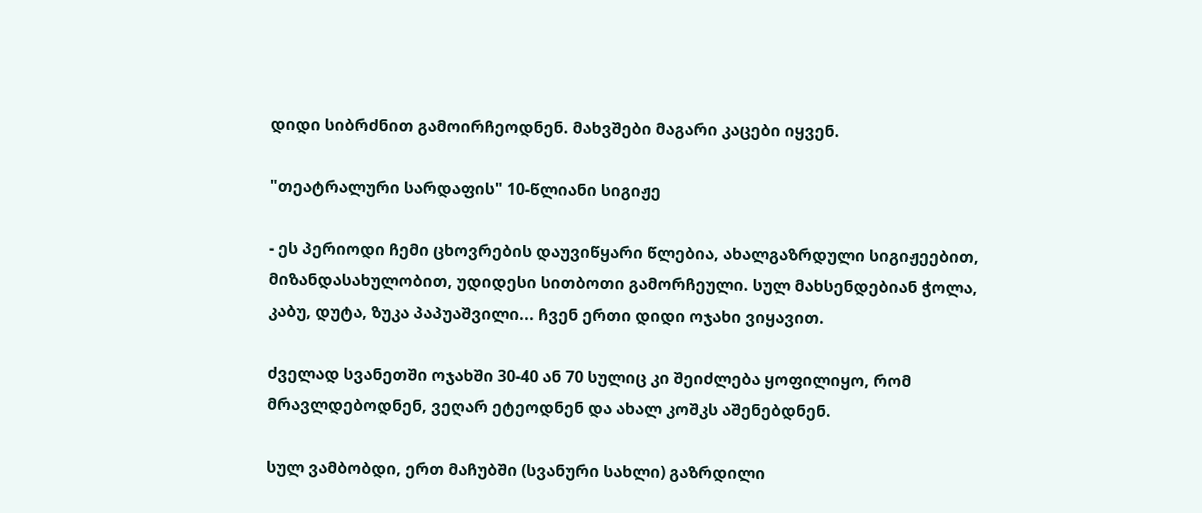დიდი სიბრძნით გამოირჩეოდნენ. მახვშები მაგარი კაცები იყვენ.

"თეატრალური სარდაფის" 10-წლიანი სიგიჟე

- ეს პერიოდი ჩემი ცხოვრების დაუვიწყარი წლებია, ახალგაზრდული სიგიჟეებით, მიზანდასახულობით, უდიდესი სითბოთი გამორჩეული. სულ მახსენდებიან ჭოლა, კაბუ, დუტა, ზუკა პაპუაშვილი... ჩვენ ერთი დიდი ოჯახი ვიყავით.

ძველად სვანეთში ოჯახში 30-40 ან 70 სულიც კი შეიძლება ყოფილიყო, რომ მრავლდებოდნენ, ვეღარ ეტეოდნენ და ახალ კოშკს აშენებდნენ.

სულ ვამბობდი, ერთ მაჩუბში (სვანური სახლი) გაზრდილი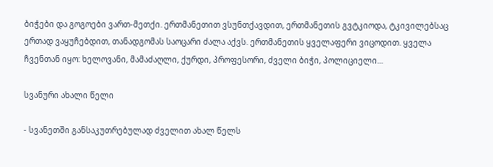ბიჭები და გოგოები ვართ-მეთქი. ერთმანეთით ვსუნთქავდით, ერთმანეთის გვტკიოდა, ტკივილებსაც ერთად ვაყუჩებდით, თანადგომას საოცარი ძალა აქვს. ერთმანეთის ყველაფერი ვიცოდით. ყველა ჩვენთან იყო: ხელოვანი, მამაძაღლი, ქურდი, პროფესორი, ძველი ბიჭი, პოლიციელი...

სვანური ახალი წელი

- სვანეთში განსაკუთრებულად ძველით ახალ წელს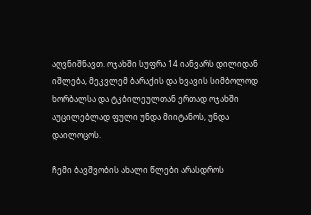აღვნიშნავთ. ოჯახში სუფრა 14 იანვარს დილიდან იშლება, მეკვლემ ბარაქის და ხვავის სიმბოლოდ ხორბალსა და ტკბილეულთან ერთად ოჯახში აუცილებლად ფული უნდა მიიტანოს, უნდა დაილოცოს.

ჩემი ბავშვობის ახალი წლები არასდროს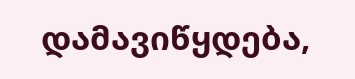დამავიწყდება,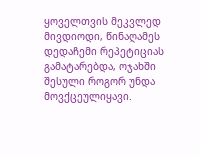ყოველთვის მეკვლედ მივდიოდი, წინაღამეს დედაჩემი რეპეტიციას გამატარებდა, ოჯახში შესული როგორ უნდა მოვქცეულიყავი.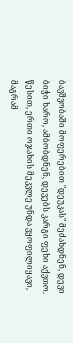ბავშვობაში მოფერებით "დეუკას" მეძახდნენ, დევი ბიჭი ხარო, ამბობდნენ, დევებს კარგი ფეხი აქვთო. წესით, ერთი ოჯახის მეკვლე უნდა ვყოფილიყავი, მაგრამ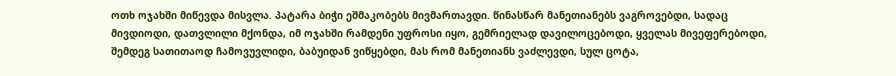ოთხ ოჯახში მიწევდა მისვლა. პატარა ბიჭი ეშმაკობებს მივმართავდი. წინასწარ მანეთიანებს ვაგროვებდი, სადაც მივდიოდი, დათვლილი მქონდა, იმ ოჯახში რამდენი უფროსი იყო, გემრიელად დავილოცებოდი, ყველას მივეფერებოდი, შემდეგ სათითაოდ ჩამოვუვლიდი, ბაბუიდან ვიწყებდი, მას რომ მანეთიანს ვაძლევდი, სულ ცოტა,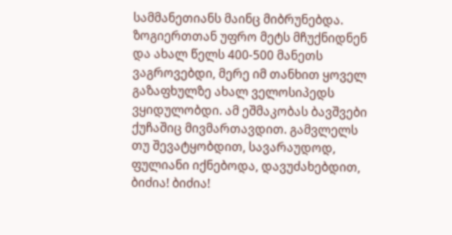სამმანეთიანს მაინც მიბრუნებდა. ზოგიერთთან უფრო მეტს მჩუქნიდნენ და ახალ წელს 400-500 მანეთს ვაგროვებდი, მერე იმ თანხით ყოველ გაზაფხულზე ახალ ველოსიპედს ვყიდულობდი. ამ ეშმაკობას ბავშვები ქუჩაშიც მივმართავდით. გამვლელს თუ შევატყობდით, სავარაუდოდ, ფულიანი იქნებოდა, დავუძახებდით, ბიძია! ბიძია!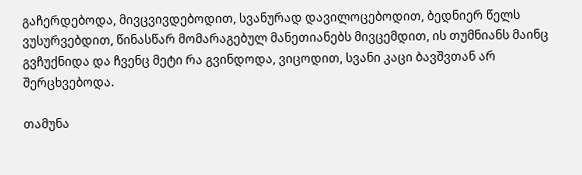გაჩერდებოდა, მივცვივდებოდით, სვანურად დავილოცებოდით, ბედნიერ წელს ვუსურვებდით, წინასწარ მომარაგებულ მანეთიანებს მივცემდით, ის თუმნიანს მაინც გვჩუქნიდა და ჩვენც მეტი რა გვინდოდა, ვიცოდით, სვანი კაცი ბავშვთან არ შერცხვებოდა.

თამუნა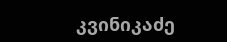კვინიკაძე